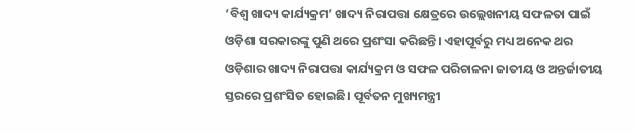‘ବିଶ୍ୱ ଖାଦ୍ୟ କାର୍ଯ୍ୟକ୍ରମ’ ଖାଦ୍ୟ ନିରାପତ୍ତା କ୍ଷେତ୍ରରେ ଉଲ୍ଲେଖନୀୟ ସଫଳତା ପାଇଁ ଓଡ଼ିଶା ସରକାରଙ୍କୁ ପୁଣି ଥରେ ପ୍ରଶଂସା କରିଛନ୍ତି। ଏହାପୂର୍ବରୁ ମଧ୍ୟ ଅନେକ ଥର ଓଡ଼ିଶାର ଖାଦ୍ୟ ନିରାପତ୍ତା କାର୍ଯ୍ୟକ୍ରମ ଓ ସଫଳ ପରିଚାଳନା ଜାତୀୟ ଓ ଅନ୍ତର୍ଜାତୀୟ ସ୍ତରରେ ପ୍ରଶଂସିତ ହୋଇଛି। ପୂର୍ବତନ ମୁଖ୍ୟମନ୍ତ୍ରୀ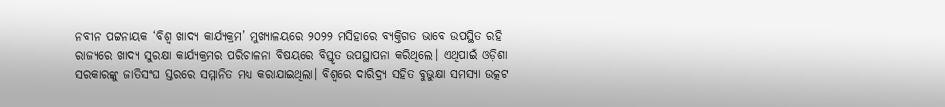ନବୀନ ପଟ୍ଟନାୟକ ‘ବିଶ୍ୱ ଖାଦ୍ୟ କାର୍ଯ୍ୟକ୍ରମ’ ମୁଖ୍ୟାଳୟରେ ୨୦୨୨ ମସିହାରେ ବ୍ୟକ୍ତିଗତ ଭାବେ ଉପସ୍ଥିତ ରହି ରାଜ୍ୟରେ ଖାଦ୍ୟ ସୁରକ୍ଷା କାର୍ଯ୍ୟକ୍ରମର ପରିଚାଳନା ବିଷୟରେ ବିସ୍ତୃତ ଉପସ୍ଥାପନା କରିଥିଲେ। ଏଥିପାଇଁ ଓଡ଼ିଶା ସରକାରଙ୍କୁ ଜାତିସଂଘ ସ୍ତରରେ ସମ୍ମାନିତ ମଧ୍ୟ କରାଯାଇଥିଲା। ବିଶ୍ୱରେ ଦାରିଦ୍ର୍ୟ ସହିତ ବୁଭୁକ୍ଷା ସମସ୍ୟା ଉତ୍କଟ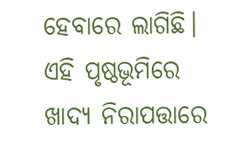ହେବାରେ ଲାଗିଛି। ଏହି ପୃଷ୍ଠଭୂମିରେ ଖାଦ୍ୟ ନିରାପତ୍ତାରେ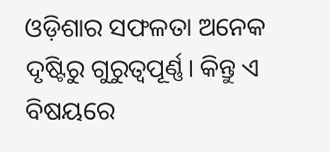ଓଡ଼ିଶାର ସଫଳତା ଅନେକ ଦୃଷ୍ଟିରୁ ଗୁରୁତ୍ୱପୂର୍ଣ୍ଣ। କିନ୍ତୁ ଏ ବିଷୟରେ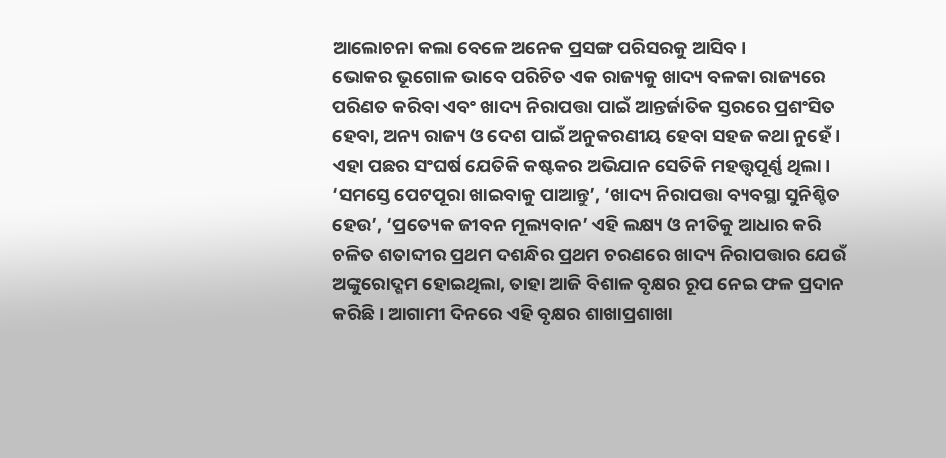ଆଲୋଚନା କଲା ବେଳେ ଅନେକ ପ୍ରସଙ୍ଗ ପରିସରକୁ ଆସିବ।
ଭୋକର ଭୂଗୋଳ ଭାବେ ପରିଚିତ ଏକ ରାଜ୍ୟକୁ ଖାଦ୍ୟ ବଳକା ରାଜ୍ୟରେ ପରିଣତ କରିବା ଏବଂ ଖାଦ୍ୟ ନିରାପତ୍ତା ପାଇଁ ଆନ୍ତର୍ଜାତିକ ସ୍ତରରେ ପ୍ରଶଂସିତ ହେବା, ଅନ୍ୟ ରାଜ୍ୟ ଓ ଦେଶ ପାଇଁ ଅନୁକରଣୀୟ ହେବା ସହଜ କଥା ନୁହେଁ। ଏହା ପଛର ସଂଘର୍ଷ ଯେତିକି କଷ୍ଟକର ଅଭିଯାନ ସେତିକି ମହତ୍ତ୍ୱପୂର୍ଣ୍ଣ ଥିଲା। ‘ସମସ୍ତେ ପେଟପୂରା ଖାଇବାକୁ ପାଆନ୍ତୁ’, ‘ଖାଦ୍ୟ ନିରାପତ୍ତା ବ୍ୟବସ୍ଥା ସୁନିଶ୍ଚିତ ହେଉ’, ‘ପ୍ରତ୍ୟେକ ଜୀବନ ମୂଲ୍ୟବାନ’ ଏହି ଲକ୍ଷ୍ୟ ଓ ନୀତିକୁ ଆଧାର କରି ଚଳିତ ଶତାବ୍ଦୀର ପ୍ରଥମ ଦଶନ୍ଧିର ପ୍ରଥମ ଚରଣରେ ଖାଦ୍ୟ ନିରାପତ୍ତାର ଯେଉଁ ଅଙ୍କୁରୋଦ୍ଗମ ହୋଇଥିଲା, ତାହା ଆଜି ବିଶାଳ ବୃକ୍ଷର ରୂପ ନେଇ ଫଳ ପ୍ରଦାନ କରିଛି। ଆଗାମୀ ଦିନରେ ଏହି ବୃକ୍ଷର ଶାଖାପ୍ରଶାଖା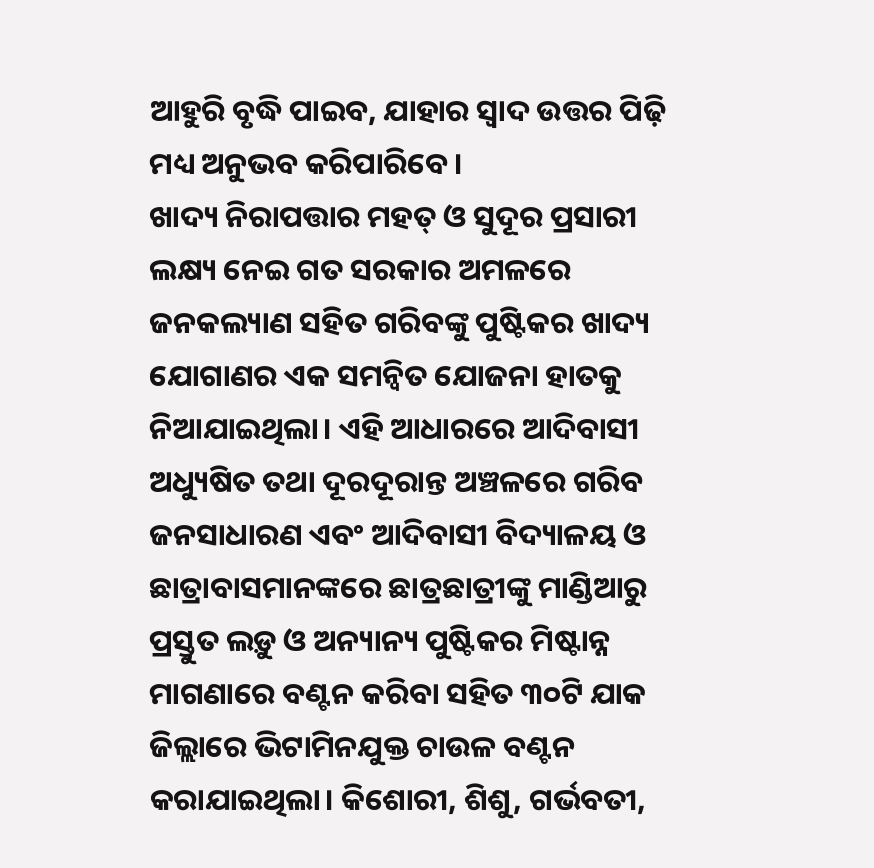ଆହୁରି ବୃଦ୍ଧି ପାଇବ, ଯାହାର ସ୍ୱାଦ ଉତ୍ତର ପିଢ଼ି ମଧ୍ୟ ଅନୁଭବ କରିପାରିବେ।
ଖାଦ୍ୟ ନିରାପତ୍ତାର ମହତ୍ ଓ ସୁଦୂର ପ୍ରସାରୀ ଲକ୍ଷ୍ୟ ନେଇ ଗତ ସରକାର ଅମଳରେ ଜନକଲ୍ୟାଣ ସହିତ ଗରିବଙ୍କୁ ପୁଷ୍ଟିକର ଖାଦ୍ୟ ଯୋଗାଣର ଏକ ସମନ୍ୱିତ ଯୋଜନା ହାତକୁ ନିଆଯାଇଥିଲା। ଏହି ଆଧାରରେ ଆଦିବାସୀ ଅଧ୍ୟୁଷିତ ତଥା ଦୂରଦୂରାନ୍ତ ଅଞ୍ଚଳରେ ଗରିବ ଜନସାଧାରଣ ଏବଂ ଆଦିବାସୀ ବିଦ୍ୟାଳୟ ଓ ଛାତ୍ରାବାସମାନଙ୍କରେ ଛାତ୍ରଛାତ୍ରୀଙ୍କୁ ମାଣ୍ଡିଆରୁ ପ୍ରସ୍ତୁତ ଲଡ଼ୁ ଓ ଅନ୍ୟାନ୍ୟ ପୁଷ୍ଟିକର ମିଷ୍ଟାନ୍ନ ମାଗଣାରେ ବଣ୍ଟନ କରିବା ସହିତ ୩୦ଟି ଯାକ ଜିଲ୍ଲାରେ ଭିଟାମିନଯୁକ୍ତ ଚାଉଳ ବଣ୍ଟନ କରାଯାଇଥିଲା। କିଶୋରୀ, ଶିଶୁ, ଗର୍ଭବତୀ,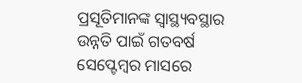ପ୍ରସୂତିମାନଙ୍କ ସ୍ୱାସ୍ଥ୍ୟବସ୍ଥାର ଉନ୍ନତି ପାଇଁ ଗତବର୍ଷ ସେପ୍ଟେମ୍ବର ମାସରେ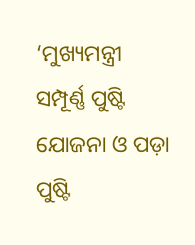‘ମୁଖ୍ୟମନ୍ତ୍ରୀ ସମ୍ପୂର୍ଣ୍ଣ ପୁଷ୍ଟି ଯୋଜନା ଓ ପଡ଼ା ପୁଷ୍ଟି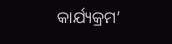କାର୍ଯ୍ୟକ୍ରମ’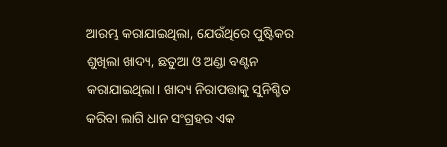ଆରମ୍ଭ କରାଯାଇଥିଲା, ଯେଉଁଥିରେ ପୁଷ୍ଟିକର ଶୁଖିଲା ଖାଦ୍ୟ, ଛତୁଆ ଓ ଅଣ୍ଡା ବଣ୍ଟନ କରାଯାଇଥିଲା। ଖାଦ୍ୟ ନିରାପତ୍ତାକୁ ସୁନିଶ୍ଚିତ କରିବା ଲାଗି ଧାନ ସଂଗ୍ରହର ଏକ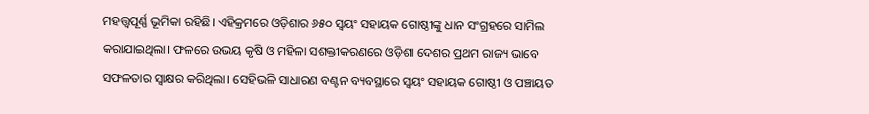ମହତ୍ତ୍ୱପୂର୍ଣ୍ଣ ଭୂମିକା ରହିଛି। ଏହିକ୍ରମରେ ଓଡ଼ିଶାର ୬୫୦ ସ୍ୱୟଂ ସହାୟକ ଗୋଷ୍ଠୀଙ୍କୁ ଧାନ ସଂଗ୍ରହରେ ସାମିଲ କରାଯାଇଥିଲା। ଫଳରେ ଉଭୟ କୃଷି ଓ ମହିଳା ସଶକ୍ତୀକରଣରେ ଓଡ଼ିଶା ଦେଶର ପ୍ରଥମ ରାଜ୍ୟ ଭାବେ ସଫଳତାର ସ୍ୱାକ୍ଷର କରିଥିଲା। ସେହିଭଳି ସାଧାରଣ ବଣ୍ଟନ ବ୍ୟବସ୍ଥାରେ ସ୍ୱୟଂ ସହାୟକ ଗୋଷ୍ଠୀ ଓ ପଞ୍ଚାୟତ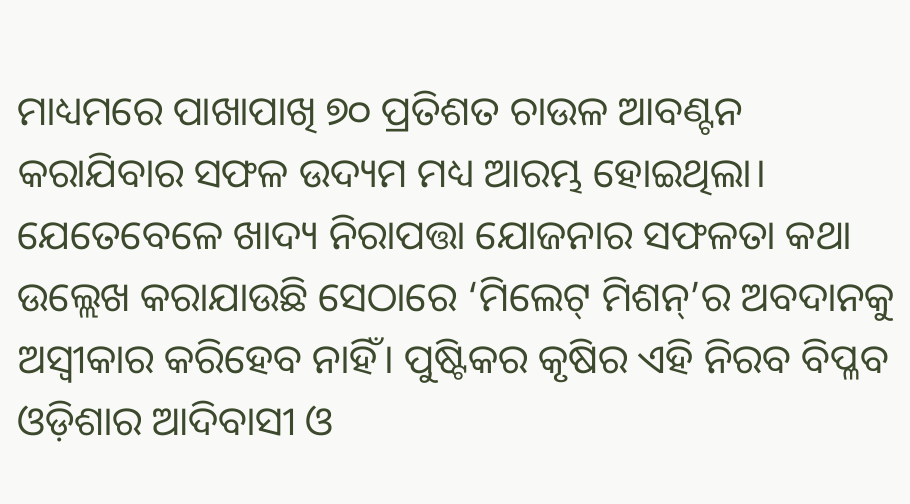ମାଧ୍ୟମରେ ପାଖାପାଖି ୭୦ ପ୍ରତିଶତ ଚାଉଳ ଆବଣ୍ଟନ କରାଯିବାର ସଫଳ ଉଦ୍ୟମ ମଧ୍ୟ ଆରମ୍ଭ ହୋଇଥିଲା।
ଯେତେବେଳେ ଖାଦ୍ୟ ନିରାପତ୍ତା ଯୋଜନାର ସଫଳତା କଥା ଉଲ୍ଲେଖ କରାଯାଉଛି ସେଠାରେ ‘ମିଲେଟ୍ ମିଶନ୍’ର ଅବଦାନକୁ ଅସ୍ୱୀକାର କରିହେବ ନାହିଁ। ପୁଷ୍ଟିକର କୃଷିର ଏହି ନିରବ ବିପ୍ଳବ ଓଡ଼ିଶାର ଆଦିବାସୀ ଓ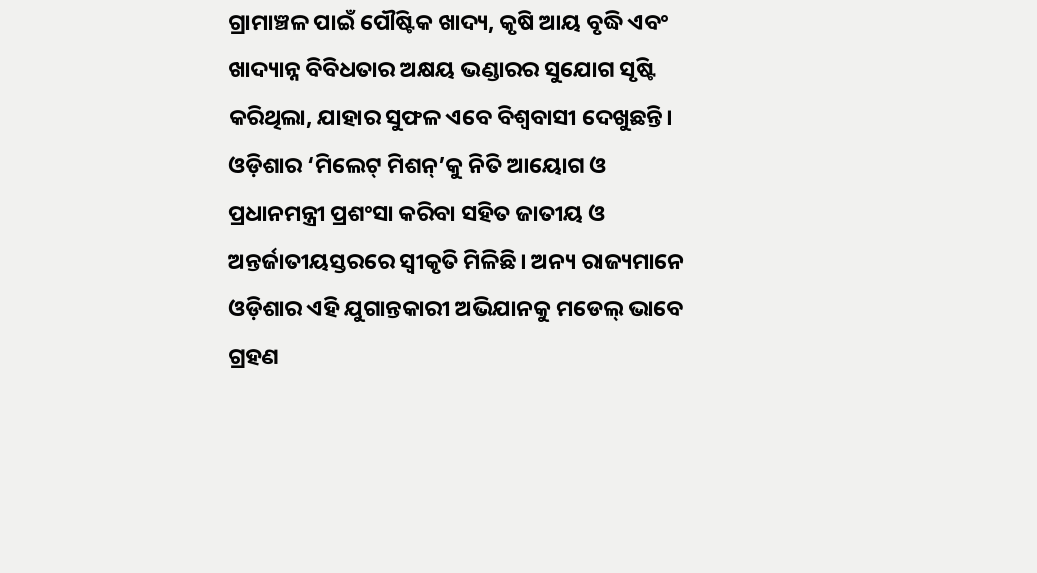ଗ୍ରାମାଞ୍ଚଳ ପାଇଁ ପୌଷ୍ଟିକ ଖାଦ୍ୟ, କୃଷି ଆୟ ବୃଦ୍ଧି ଏବଂ ଖାଦ୍ୟାନ୍ନ ବିବିଧତାର ଅକ୍ଷୟ ଭଣ୍ଡାରର ସୁଯୋଗ ସୃଷ୍ଟି କରିଥିଲା, ଯାହାର ସୁଫଳ ଏବେ ବିଶ୍ୱବାସୀ ଦେଖୁଛନ୍ତି। ଓଡ଼ିଶାର ‘ମିଲେଟ୍ ମିଶନ୍’କୁ ନିତି ଆୟୋଗ ଓ ପ୍ରଧାନମନ୍ତ୍ରୀ ପ୍ରଶଂସା କରିବା ସହିତ ଜାତୀୟ ଓ ଅନ୍ତର୍ଜାତୀୟସ୍ତରରେ ସ୍ୱୀକୃତି ମିଳିଛି। ଅନ୍ୟ ରାଜ୍ୟମାନେ ଓଡ଼ିଶାର ଏହି ଯୁଗାନ୍ତକାରୀ ଅଭିଯାନକୁ ମଡେଲ୍ ଭାବେ ଗ୍ରହଣ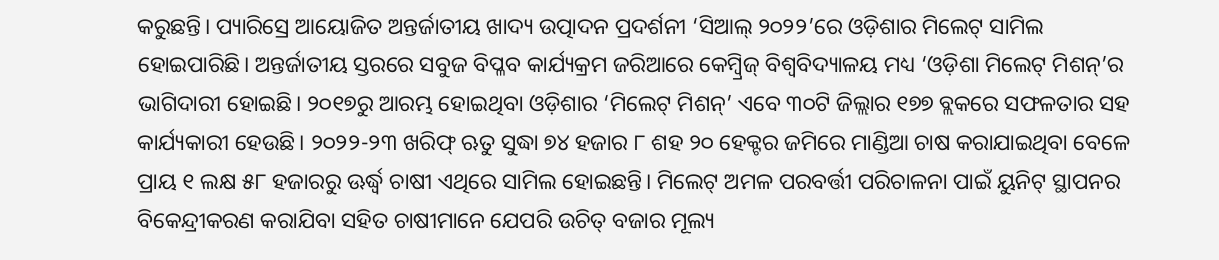କରୁଛନ୍ତି। ପ୍ୟାରିସ୍ରେ ଆୟୋଜିତ ଅନ୍ତର୍ଜାତୀୟ ଖାଦ୍ୟ ଉତ୍ପାଦନ ପ୍ରଦର୍ଶନୀ ‘ସିଆଲ୍ ୨୦୨୨’ରେ ଓଡ଼ିଶାର ମିଲେଟ୍ ସାମିଲ ହୋଇପାରିଛି। ଅନ୍ତର୍ଜାତୀୟ ସ୍ତରରେ ସବୁଜ ବିପ୍ଳବ କାର୍ଯ୍ୟକ୍ରମ ଜରିଆରେ କେମ୍ୱ୍ରିଜ୍ ବିଶ୍ୱବିଦ୍ୟାଳୟ ମଧ୍ୟ ‘ଓଡ଼ିଶା ମିଲେଟ୍ ମିଶନ୍’ର ଭାଗିଦାରୀ ହୋଇଛି। ୨୦୧୭ରୁ ଆରମ୍ଭ ହୋଇଥିବା ଓଡ଼ିଶାର ‘ମିଲେଟ୍ ମିଶନ୍’ ଏବେ ୩୦ଟି ଜିଲ୍ଲାର ୧୭୭ ବ୍ଲକରେ ସଫଳତାର ସହ କାର୍ଯ୍ୟକାରୀ ହେଉଛି। ୨୦୨୨-୨୩ ଖରିଫ୍ ଋତୁ ସୁଦ୍ଧା ୭୪ ହଜାର ୮ ଶହ ୨୦ ହେକ୍ଟର ଜମିରେ ମାଣ୍ଡିଆ ଚାଷ କରାଯାଇଥିବା ବେଳେ ପ୍ରାୟ ୧ ଲକ୍ଷ ୫୮ ହଜାରରୁ ଊର୍ଦ୍ଧ୍ବ ଚାଷୀ ଏଥିରେ ସାମିଲ ହୋଇଛନ୍ତି। ମିଲେଟ୍ ଅମଳ ପରବର୍ତ୍ତୀ ପରିଚାଳନା ପାଇଁ ୟୁନିଟ୍ ସ୍ଥାପନର ବିକେନ୍ଦ୍ରୀକରଣ କରାଯିବା ସହିତ ଚାଷୀମାନେ ଯେପରି ଉଚିତ୍ ବଜାର ମୂଲ୍ୟ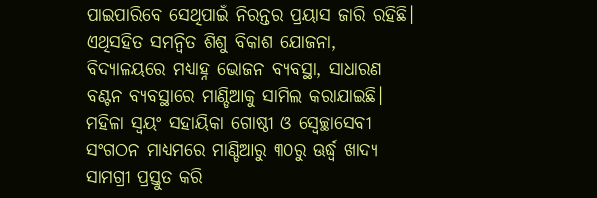ପାଇପାରିବେ ସେଥିପାଇଁ ନିରନ୍ତର ପ୍ରୟାସ ଜାରି ରହିଛି। ଏଥିସହିତ ସମନ୍ୱିତ ଶିଶୁ ବିକାଶ ଯୋଜନା, ବିଦ୍ୟାଳୟରେ ମଧ୍ୟାହ୍ନ ଭୋଜନ ବ୍ୟବସ୍ଥା, ସାଧାରଣ ବଣ୍ଟନ ବ୍ୟବସ୍ଥାରେ ମାଣ୍ଡିଆକୁ ସାମିଲ କରାଯାଇଛି। ମହିଳା ସ୍ୱୟଂ ସହାୟିକା ଗୋଷ୍ଠୀ ଓ ସ୍ୱେଚ୍ଛାସେବୀ ସଂଗଠନ ମାଧ୍ୟମରେ ମାଣ୍ଡିଆରୁ ୩୦ରୁ ଊର୍ଦ୍ଧ୍ବ ଖାଦ୍ୟ ସାମଗ୍ରୀ ପ୍ରସ୍ତୁତ କରି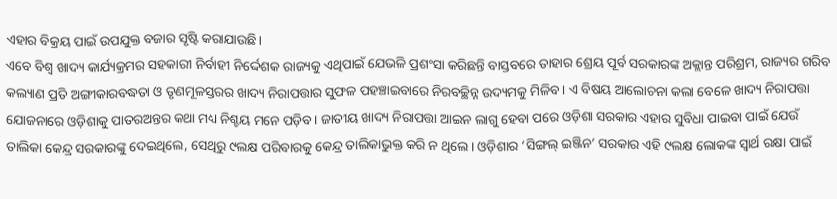ଏହାର ବିକ୍ରୟ ପାଇଁ ଉପଯୁକ୍ତ ବଜାର ସୃଷ୍ଟି କରାଯାଉଛି।
ଏବେ ବିଶ୍ୱ ଖାଦ୍ୟ କାର୍ଯ୍ୟକ୍ରମର ସହକାରୀ ନିର୍ବାହୀ ନିର୍ଦ୍ଦେଶକ ରାଜ୍ୟକୁ ଏଥିପାଇଁ ଯେଭଳି ପ୍ରଶଂସା କରିଛନ୍ତି ବାସ୍ତବରେ ତାହାର ଶ୍ରେୟ ପୂର୍ବ ସରକାରଙ୍କ ଅକ୍ଲାନ୍ତ ପରିଶ୍ରମ, ରାଜ୍ୟର ଗରିବ କଲ୍ୟାଣ ପ୍ରତି ଅଙ୍ଗୀକାରବଦ୍ଧତା ଓ ତୃଣମୂଳସ୍ତରର ଖାଦ୍ୟ ନିରାପତ୍ତାର ସୁଫଳ ପହଞ୍ଚାଇବାରେ ନିରବଚ୍ଛିନ୍ନ ଉଦ୍ୟମକୁ ମିଳିବ। ଏ ବିଷୟ ଆଲୋଚନା କଲା ବେଳେ ଖାଦ୍ୟ ନିରାପତ୍ତା ଯୋଜନାରେ ଓଡ଼ିଶାକୁ ପାତରଅନ୍ତର କଥା ମଧ୍ୟ ନିଶ୍ଚୟ ମନେ ପଡ଼ିବ। ଜାତୀୟ ଖାଦ୍ୟ ନିରାପତ୍ତା ଆଇନ ଲାଗୁ ହେବା ପରେ ଓଡ଼ିଶା ସରକାର ଏହାର ସୁବିଧା ପାଇବା ପାଇଁ ଯେଉଁ ତାଲିକା କେନ୍ଦ୍ର ସରକାରଙ୍କୁ ଦେଇଥିଲେ, ସେଥିରୁ ୯ଲକ୍ଷ ପରିବାରକୁ କେନ୍ଦ୍ର ତାଲିକାଭୁକ୍ତ କରି ନ ଥିଲେ। ଓଡ଼ିଶାର ‘ସିଙ୍ଗଲ୍ ଇଞ୍ଜିନ’ ସରକାର ଏହି ୯ଲକ୍ଷ ଲୋକଙ୍କ ସ୍ୱାର୍ଥ ରକ୍ଷା ପାଇଁ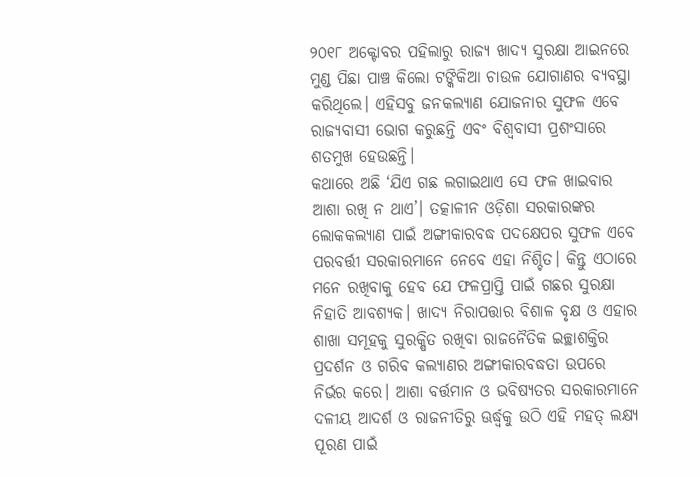୨୦୧୮ ଅକ୍ଟୋବର ପହିଲାରୁ ରାଜ୍ୟ ଖାଦ୍ୟ ସୁରକ୍ଷା ଆଇନରେ ମୁଣ୍ଡ ପିଛା ପାଞ୍ଚ କିଲୋ ଟଙ୍କିକିଆ ଚାଉଳ ଯୋଗାଣର ବ୍ୟବସ୍ଥା କରିଥିଲେ। ଏହିସବୁ ଜନକଲ୍ୟାଣ ଯୋଜନାର ସୁଫଳ ଏବେ ରାଜ୍ୟବାସୀ ଭୋଗ କରୁଛନ୍ତି ଏବଂ ବିଶ୍ୱବାସୀ ପ୍ରଶଂସାରେ ଶତମୁଖ ହେଉଛନ୍ତି।
କଥାରେ ଅଛି ‘ଯିଏ ଗଛ ଲଗାଇଥାଏ ସେ ଫଳ ଖାଇବାର ଆଶା ରଖି ନ ଥାଏ’। ତତ୍କାଳୀନ ଓଡ଼ିଶା ସରକାରଙ୍କର ଲୋକକଲ୍ୟାଣ ପାଇଁ ଅଙ୍ଗୀକାରବଦ୍ଧ ପଦକ୍ଷେପର ସୁଫଳ ଏବେ ପରବର୍ତ୍ତୀ ସରକାରମାନେ ନେବେ ଏହା ନିଶ୍ଚିତ। କିନ୍ତୁ ଏଠାରେ ମନେ ରଖିବାକୁ ହେବ ଯେ ଫଳପ୍ରାପ୍ତି ପାଇଁ ଗଛର ସୁରକ୍ଷା ନିହାତି ଆବଶ୍ୟକ। ଖାଦ୍ୟ ନିରାପତ୍ତାର ବିଶାଳ ବୃକ୍ଷ ଓ ଏହାର ଶାଖା ସମୂହକୁ ସୁରକ୍ଷିତ ରଖିବା ରାଜନୈତିକ ଇଚ୍ଛାଶକ୍ତିର ପ୍ରଦର୍ଶନ ଓ ଗରିବ କଲ୍ୟାଣର ଅଙ୍ଗୀକାରବଦ୍ଧତା ଉପରେ ନିର୍ଭର କରେ। ଆଶା ବର୍ତ୍ତମାନ ଓ ଭବିଷ୍ୟତର ସରକାରମାନେ ଦଳୀୟ ଆଦର୍ଶ ଓ ରାଜନୀତିରୁ ଊର୍ଦ୍ଧ୍ବକୁ ଉଠି ଏହି ମହତ୍ ଲକ୍ଷ୍ୟ ପୂରଣ ପାଇଁ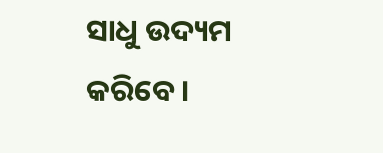ସାଧୁ ଉଦ୍ୟମ କରିବେ।